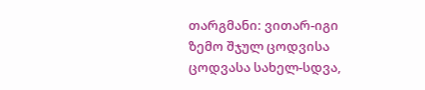თარგმანი: ვითარ-იგი ზემო შჯულ ცოდვისა ცოდვასა სახელ-სდვა,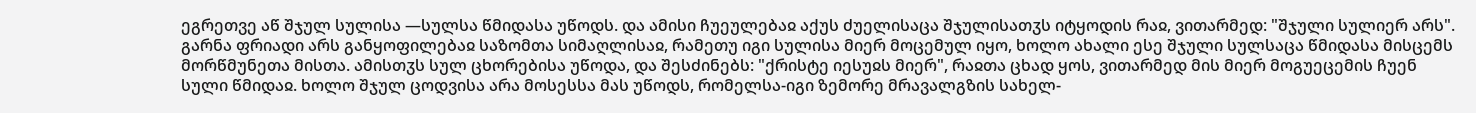ეგრეთვე აწ შჯულ სულისა —სულსა წმიდასა უწოდს. და ამისი ჩუეულებაჲ აქუს ძუელისაცა შჯულისათჳს იტყოდის რაჲ, ვითარმედ: "შჯული სულიერ არს". გარნა ფრიადი არს განყოფილებაჲ საზომთა სიმაღლისაჲ, რამეთუ იგი სულისა მიერ მოცემულ იყო, ხოლო ახალი ესე შჯული სულსაცა წმიდასა მისცემს მორწმუნეთა მისთა. ამისთჳს სულ ცხორებისა უწოდა, და შესძინებს: "ქრისტე იესუჲს მიერ", რაჲთა ცხად ყოს, ვითარმედ მის მიერ მოგუეცემის ჩუენ სული წმიდაჲ. ხოლო შჯულ ცოდვისა არა მოსესსა მას უწოდს, რომელსა-იგი ზემორე მრავალგზის სახელ-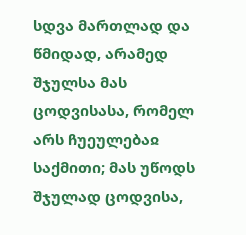სდვა მართლად და წმიდად, არამედ შჯულსა მას ცოდვისასა, რომელ არს ჩუეულებაჲ საქმითი; მას უწოდს შჯულად ცოდვისა,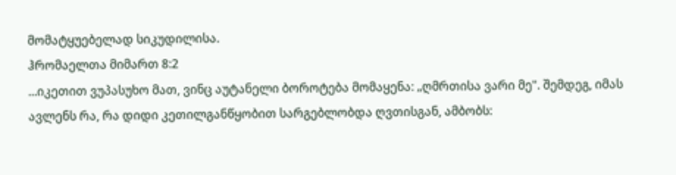მომატყუებელად სიკუდილისა.
ჰრომაელთა მიმართ 8:2
...იკეთით ვუპასუხო მათ, ვინც აუტანელი ბოროტება მომაყენა: „ღმრთისა ვარი მე". შემდეგ, იმას ავლენს რა, რა დიდი კეთილგანწყობით სარგებლობდა ღვთისგან, ამბობს: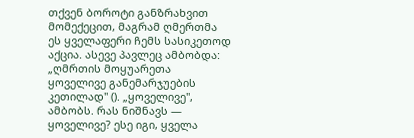თქვენ ბოროტი განზრახვით მომექეცით, მაგრამ ღმერთმა ეს ყველაფერი ჩემს სასიკეთოდ აქცია. ასევე პავლეც ამბობდა: „ღმრთის მოყუარეთა ყოველივე განემარჯუების კეთილად" (). „ყოველივე", ამბობს. რას ნიშნავს — ყოველივე? ესე იგი, ყველა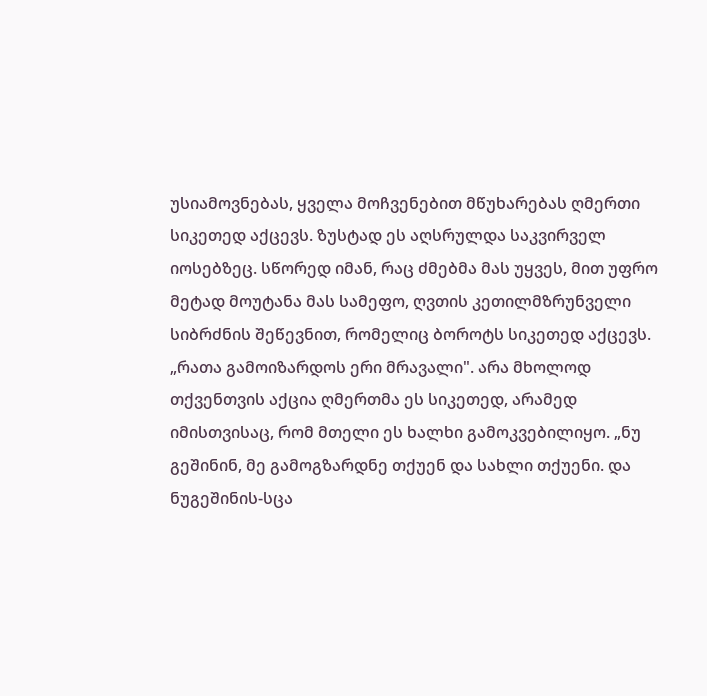უსიამოვნებას, ყველა მოჩვენებით მწუხარებას ღმერთი სიკეთედ აქცევს. ზუსტად ეს აღსრულდა საკვირველ იოსებზეც. სწორედ იმან, რაც ძმებმა მას უყვეს, მით უფრო მეტად მოუტანა მას სამეფო, ღვთის კეთილმზრუნველი სიბრძნის შეწევნით, რომელიც ბოროტს სიკეთედ აქცევს. „რათა გამოიზარდოს ერი მრავალი". არა მხოლოდ თქვენთვის აქცია ღმერთმა ეს სიკეთედ, არამედ იმისთვისაც, რომ მთელი ეს ხალხი გამოკვებილიყო. „ნუ გეშინინ, მე გამოგზარდნე თქუენ და სახლი თქუენი. და ნუგეშინის-სცა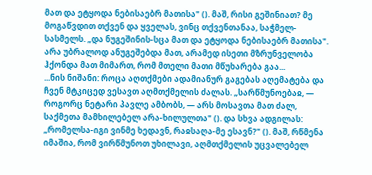მათ და ეტყოდა ნებისაებრ მათისა" (). მაშ, რისი გეშინიათ? მე მოგაწვდით თქვენ და ყველას, ვინც თქვენთანაა, საჭმელ-სასმელს. „და ნუგეშინის-სცა მათ და ეტყოდა ნებისაებრ მათისა". არა უბრალოდ ანუგეშებდა მათ, არამედ ისეთი მზრუნველობა ჰქონდა მათ მიმართ, რომ მთელი მათი მწუხარება გაა...
...ნის ნიშანი: როცა აღთქმები ადამიანურ გაგებას აღემატება და ჩვენ მტკიცედ ვესავთ აღმთქმელის ძალას. „სარწმუნოებაჲ, — როგორც ნეტარი პავლე ამბობს, — არს მოსავთა მათ ძალ, საქმეთა მამხილებელ არა-ხილულთა" (). და სხვა ადგილას: „რომელსა-იგი ვინმე ხედავნ, რაჲსაღა-მე ესავნ?" (). მაშ, რწმენა იმაშია, რომ ვირწმუნოთ უხილავი, აღმთქმელის უცვალებელ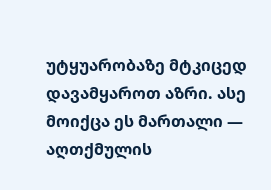უტყუარობაზე მტკიცედ დავამყაროთ აზრი. ასე მოიქცა ეს მართალი — აღთქმულის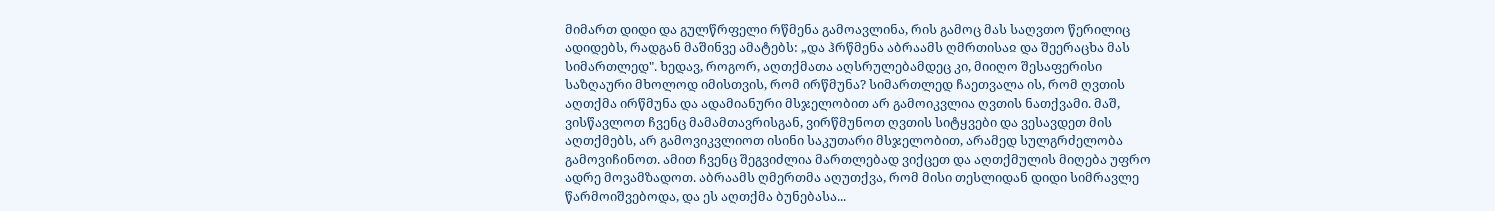მიმართ დიდი და გულწრფელი რწმენა გამოავლინა, რის გამოც მას საღვთო წერილიც ადიდებს, რადგან მაშინვე ამატებს: „და ჰრწმენა აბრაამს ღმრთისაჲ და შეერაცხა მას სიმართლედ". ხედავ, როგორ, აღთქმათა აღსრულებამდეც კი, მიიღო შესაფერისი საზღაური მხოლოდ იმისთვის, რომ ირწმუნა? სიმართლედ ჩაეთვალა ის, რომ ღვთის აღთქმა ირწმუნა და ადამიანური მსჯელობით არ გამოიკვლია ღვთის ნათქვამი. მაშ, ვისწავლოთ ჩვენც მამამთავრისგან, ვირწმუნოთ ღვთის სიტყვები და ვესავდეთ მის აღთქმებს, არ გამოვიკვლიოთ ისინი საკუთარი მსჯელობით, არამედ სულგრძელობა გამოვიჩინოთ. ამით ჩვენც შეგვიძლია მართლებად ვიქცეთ და აღთქმულის მიღება უფრო ადრე მოვამზადოთ. აბრაამს ღმერთმა აღუთქვა, რომ მისი თესლიდან დიდი სიმრავლე წარმოიშვებოდა, და ეს აღთქმა ბუნებასა...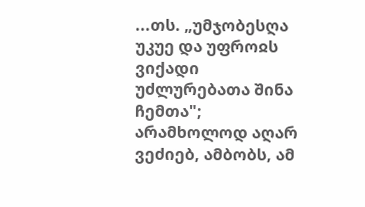...თს. „უმჯობესღა უკუე და უფროჲს ვიქადი უძლურებათა შინა ჩემთა"; არამხოლოდ აღარ ვეძიებ, ამბობს, ამ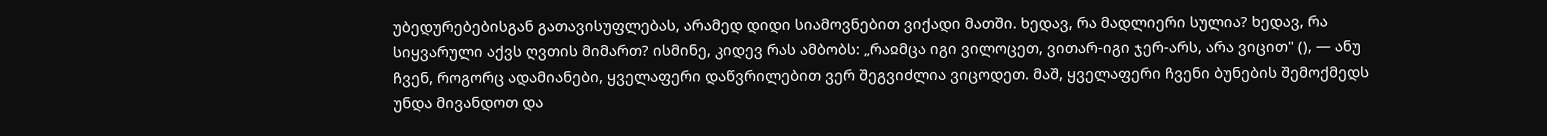უბედურებებისგან გათავისუფლებას, არამედ დიდი სიამოვნებით ვიქადი მათში. ხედავ, რა მადლიერი სულია? ხედავ, რა სიყვარული აქვს ღვთის მიმართ? ისმინე, კიდევ რას ამბობს: „რაჲმცა იგი ვილოცეთ, ვითარ-იგი ჯერ-არს, არა ვიცით" (), — ანუ ჩვენ, როგორც ადამიანები, ყველაფერი დაწვრილებით ვერ შეგვიძლია ვიცოდეთ. მაშ, ყველაფერი ჩვენი ბუნების შემოქმედს უნდა მივანდოთ და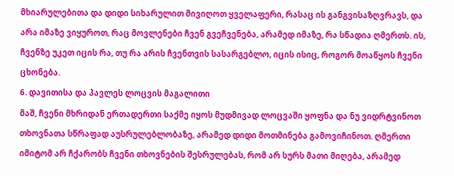მხიარულებითა და დიდი სიხარულით მივიღოთ ყველაფერი, რასაც ის განგვისაზღვრავს, და არა იმაზე ვიყუროთ, რაც მოვლენები ჩვენ გვეჩვენება, არამედ იმაზე, რა სწადია ღმერთს. ის, ჩვენზე უკეთ იცის რა, თუ რა არის ჩვენთვის სასარგებლო, იცის ისიც, როგორ მოაწყოს ჩვენი ცხონება.
6. დავითისა და პავლეს ლოცვის მაგალითი
მაშ, ჩვენი მხრიდან ერთადერთი საქმე იყოს მუდმივად ლოცვაში ყოფნა და ნუ ვიდრტვინოთ თხოვნათა სწრაფად აუსრულებლობაზე, არამედ დიდი მოთმინება გამოვიჩინოთ. ღმერთი იმიტომ არ ჩქარობს ჩვენი თხოვნების შესრულებას, რომ არ სურს მათი მიღება, არამედ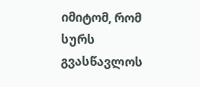იმიტომ, რომ სურს გვასწავლოს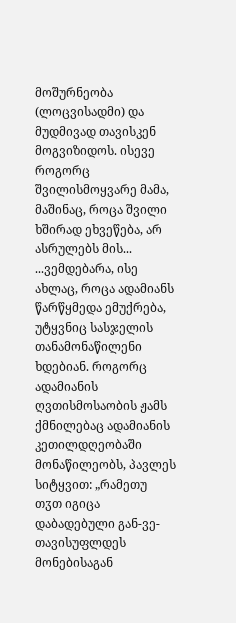მოშურნეობა (ლოცვისადმი) და მუდმივად თავისკენ მოგვიზიდოს. ისევე როგორც შვილისმოყვარე მამა, მაშინაც, როცა შვილი ხშირად ეხვეწება, არ ასრულებს მის...
...ვემდებარა, ისე ახლაც, როცა ადამიანს წარწყმედა ემუქრება, უტყვნიც სასჯელის თანამონაწილენი ხდებიან. როგორც ადამიანის ღვთისმოსაობის ჟამს ქმნილებაც ადამიანის კეთილდღეობაში მონაწილეობს, პავლეს სიტყვით: „რამეთუ თჳთ იგიცა დაბადებული გან-ვე-თავისუფლდეს მონებისაგან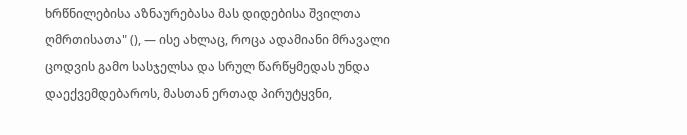ხრწნილებისა აზნაურებასა მას დიდებისა შვილთა ღმრთისათა" (), — ისე ახლაც, როცა ადამიანი მრავალი ცოდვის გამო სასჯელსა და სრულ წარწყმედას უნდა დაექვემდებაროს, მასთან ერთად პირუტყვნი,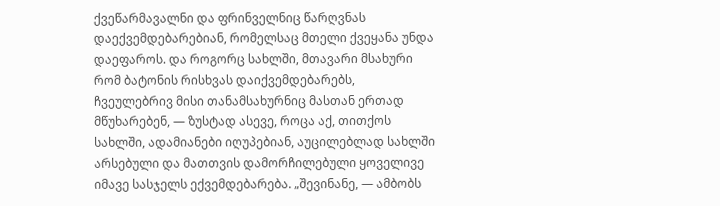ქვეწარმავალნი და ფრინველნიც წარღვნას დაექვემდებარებიან, რომელსაც მთელი ქვეყანა უნდა დაეფაროს. და როგორც სახლში, მთავარი მსახური რომ ბატონის რისხვას დაიქვემდებარებს, ჩვეულებრივ მისი თანამსახურნიც მასთან ერთად მწუხარებენ, — ზუსტად ასევე, როცა აქ, თითქოს სახლში, ადამიანები იღუპებიან, აუცილებლად სახლში არსებული და მათთვის დამორჩილებული ყოველივე იმავე სასჯელს ექვემდებარება. „შევინანე, — ამბობს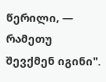წერილი, — რამეთუ შევქმენ იგინი".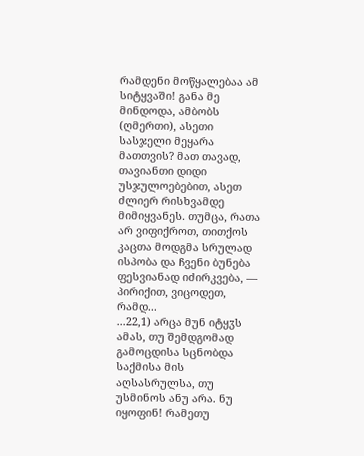რამდენი მოწყალებაა ამ სიტყვაში! განა მე მინდოდა, ამბობს (ღმერთი), ასეთი სასჯელი მეყარა მათთვის? მათ თავად, თავიანთი დიდი უსჯულოებებით, ასეთ ძლიერ რისხვამდე მიმიყვანეს. თუმცა, რათა არ ვიფიქროთ, თითქოს კაცთა მოდგმა სრულად ისპობა და ჩვენი ბუნება ფესვიანად იძირკვება, — პირიქით, ვიცოდეთ, რამდ...
...22,1) არცა მუნ იტყჳს ამას, თუ შემდგომად გამოცდისა სცნობდა საქმისა მის აღსასრულსა, თუ უსმინოს ანუ არა. ნუ იყოფინ! რამეთუ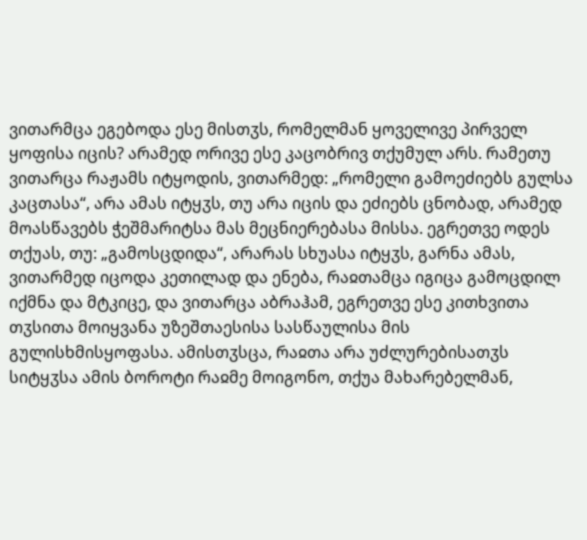ვითარმცა ეგებოდა ესე მისთჳს, რომელმან ყოველივე პირველ ყოფისა იცის? არამედ ორივე ესე კაცობრივ თქუმულ არს. რამეთუ ვითარცა რაჟამს იტყოდის, ვითარმედ: „რომელი გამოეძიებს გულსა კაცთასა“, არა ამას იტყჳს, თუ არა იცის და ეძიებს ცნობად, არამედ მოასწავებს ჭეშმარიტსა მას მეცნიერებასა მისსა. ეგრეთვე ოდეს თქუას, თუ: „გამოსცდიდა“, არარას სხუასა იტყჳს, გარნა ამას, ვითარმედ იცოდა კეთილად და ენება, რაჲთამცა იგიცა გამოცდილ იქმნა და მტკიცე, და ვითარცა აბრაჰამ, ეგრეთვე ესე კითხვითა თჳსითა მოიყვანა უზეშთაესისა სასწაულისა მის გულისხმისყოფასა. ამისთჳსცა, რაჲთა არა უძლურებისათჳს სიტყჳსა ამის ბოროტი რაჲმე მოიგონო, თქუა მახარებელმან,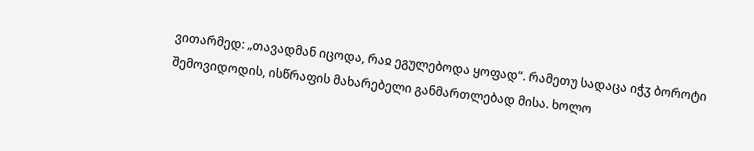ვითარმედ: „თავადმან იცოდა, რაჲ ეგულებოდა ყოფად“. რამეთუ სადაცა იჭჳ ბოროტი შემოვიდოდის, ისწრაფის მახარებელი განმართლებად მისა. ხოლო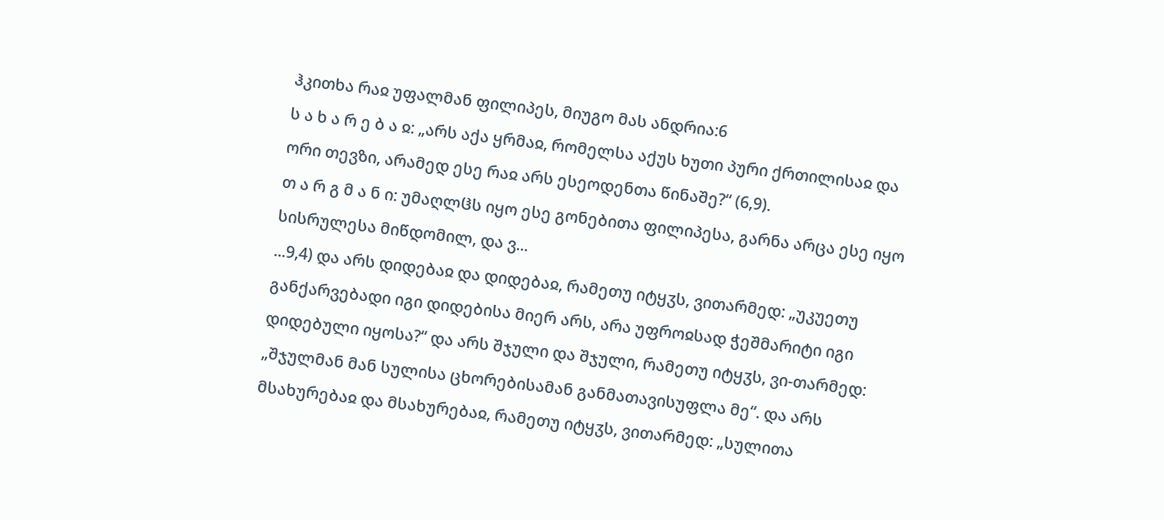ჰკითხა რაჲ უფალმან ფილიპეს, მიუგო მას ანდრია:6
ს ა ხ ა რ ე ბ ა ჲ: „არს აქა ყრმაჲ, რომელსა აქუს ხუთი პური ქრთილისაჲ და ორი თევზი, არამედ ესე რაჲ არს ესეოდენთა წინაშე?“ (6,9).
თ ა რ გ მ ა ნ ი: უმაღლჱს იყო ესე გონებითა ფილიპესა, გარნა არცა ესე იყო სისრულესა მიწდომილ, და ვ...
...9,4) და არს დიდებაჲ და დიდებაჲ, რამეთუ იტყჳს, ვითარმედ: „უკუეთუ განქარვებადი იგი დიდებისა მიერ არს, არა უფროჲსად ჭეშმარიტი იგი დიდებული იყოსა?“ და არს შჯული და შჯული, რამეთუ იტყჳს, ვი-თარმედ: „შჯულმან მან სულისა ცხორებისამან განმათავისუფლა მე“. და არს მსახურებაჲ და მსახურებაჲ, რამეთუ იტყჳს, ვითარმედ: „სულითა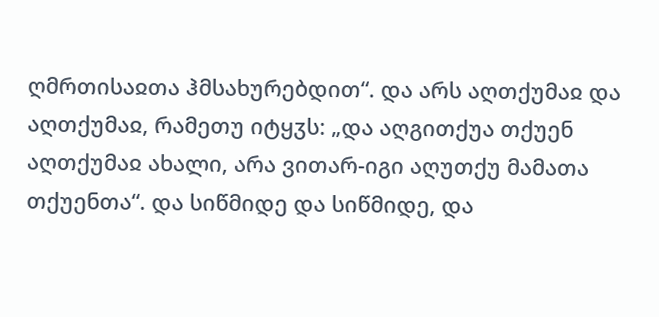ღმრთისაჲთა ჰმსახურებდით“. და არს აღთქუმაჲ და აღთქუმაჲ, რამეთუ იტყჳს: „და აღგითქუა თქუენ აღთქუმაჲ ახალი, არა ვითარ-იგი აღუთქუ მამათა თქუენთა“. და სიწმიდე და სიწმიდე, და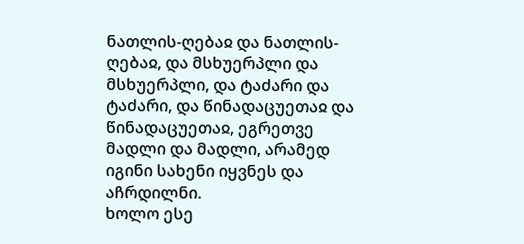ნათლის-ღებაჲ და ნათლის-ღებაჲ, და მსხუერპლი და მსხუერპლი, და ტაძარი და ტაძარი, და წინადაცუეთაჲ და წინადაცუეთაჲ, ეგრეთვე მადლი და მადლი, არამედ იგინი სახენი იყვნეს და აჩრდილნი.
ხოლო ესე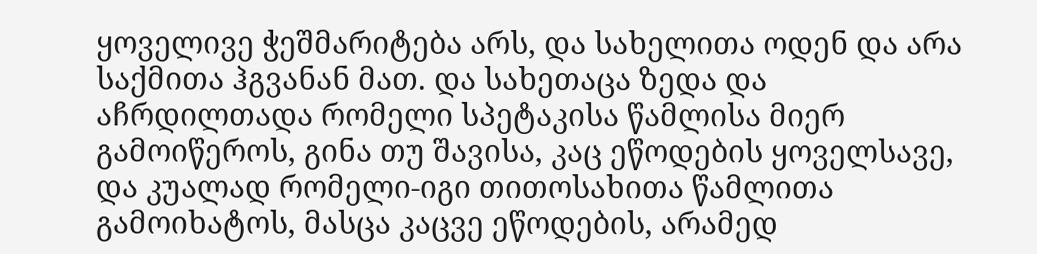ყოველივე ჭეშმარიტება არს, და სახელითა ოდენ და არა საქმითა ჰგვანან მათ. და სახეთაცა ზედა და აჩრდილთადა რომელი სპეტაკისა წამლისა მიერ გამოიწეროს, გინა თუ შავისა, კაც ეწოდების ყოველსავე, და კუალად რომელი-იგი თითოსახითა წამლითა გამოიხატოს, მასცა კაცვე ეწოდების, არამედ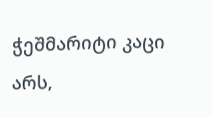ჭეშმარიტი კაცი არს,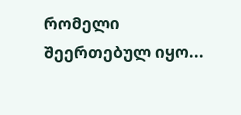რომელი შეერთებულ იყო...